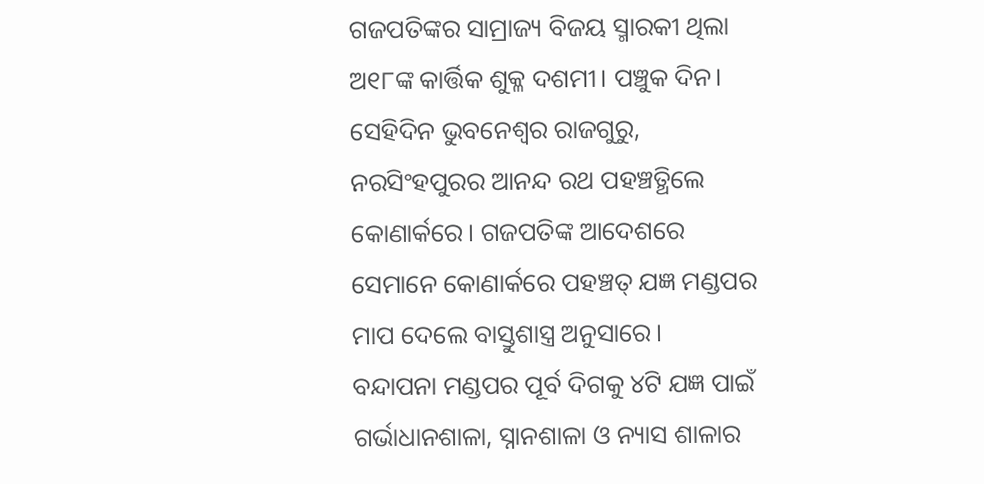ଗଜପତିଙ୍କର ସାମ୍ରାଜ୍ୟ ବିଜୟ ସ୍ମାରକୀ ଥିଲା ଅ୧୮ଙ୍କ କାର୍ତ୍ତିକ ଶୁକ୍ଳ ଦଶମୀ। ପଞ୍ଚୁକ ଦିନ। ସେହିଦିନ ଭୁବନେଶ୍ୱର ରାଜଗୁରୁ, ନରସିଂହପୁରର ଆନନ୍ଦ ରଥ ପହଞ୍ଚତ୍ଥିଲେ କୋଣାର୍କରେ। ଗଜପତିଙ୍କ ଆଦେଶରେ ସେମାନେ କୋଣାର୍କରେ ପହଞ୍ଚତ୍ ଯଜ୍ଞ ମଣ୍ଡପର ମାପ ଦେଲେ ବାସ୍ତୁଶାସ୍ତ୍ର ଅନୁସାରେ।
ବନ୍ଦାପନା ମଣ୍ଡପର ପୂର୍ବ ଦିଗକୁ ୪ଟି ଯଜ୍ଞ ପାଇଁ ଗର୍ଭାଧାନଶାଳା, ସ୍ନାନଶାଳା ଓ ନ୍ୟାସ ଶାଳାର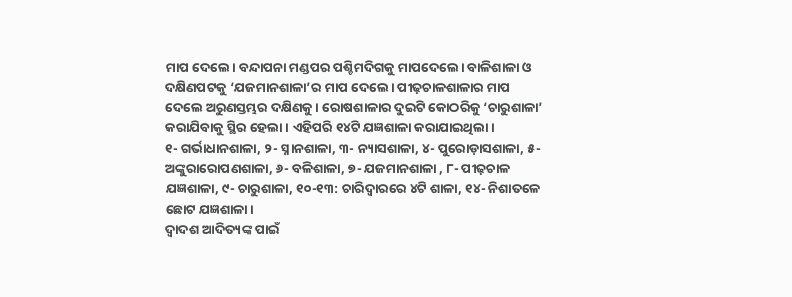ମାପ ଦେଲେ। ବନ୍ଦାପନା ମଣ୍ଡପର ପଶ୍ଚିମଦିଗକୁ ମାପଦେଲେ। ବାଳିଶାଳା ଓ ଦକ୍ଷିଣପଟକୁ ‘ଯଜମାନଶାଳା’ର ମାପ ଦେଲେ। ପୀଢ଼ଚାଳଶାଳାର ମାପ ଦେଲେ ଅରୁଣସ୍ତମ୍ଭର ଦକ୍ଷିଣକୁ। ରୋଷଶାଳାର ଦୁଇଟି କୋଠରିକୁ ‘ଚାରୁଶାଳା’ କରାଯିବାକୁ ସ୍ଥିର ହେଲା। ଏହିପରି ୧୪ଟି ଯଜ୍ଞଶାଳା କରାଯାଇଥିଲା।
୧- ଗର୍ଭାଧାନଶାଳା, ୨- ସ୍ନାନଶାଳା, ୩- ନ୍ୟାସଶାଳା, ୪- ପୁରୋଡ଼ାସଶାଳା, ୫- ଅଙ୍କୁରାରୋପଣଶାଳା, ୬- ବଳିଶାଳା, ୭- ଯଜମାନଶାଳା , ୮- ପୀଢ଼ଚାଳ ଯଜ୍ଞଶାଳା, ୯- ଚାରୁଶାଳା, ୧୦-୧୩: ଚାରିଦ୍ୱାରରେ ୪ଟି ଶାଳା, ୧୪- ନିଶାତଳେ ଛୋଟ ଯଜ୍ଞଶାଳା।
ଦ୍ୱାଦଶ ଆଦିତ୍ୟଙ୍କ ପାଇଁ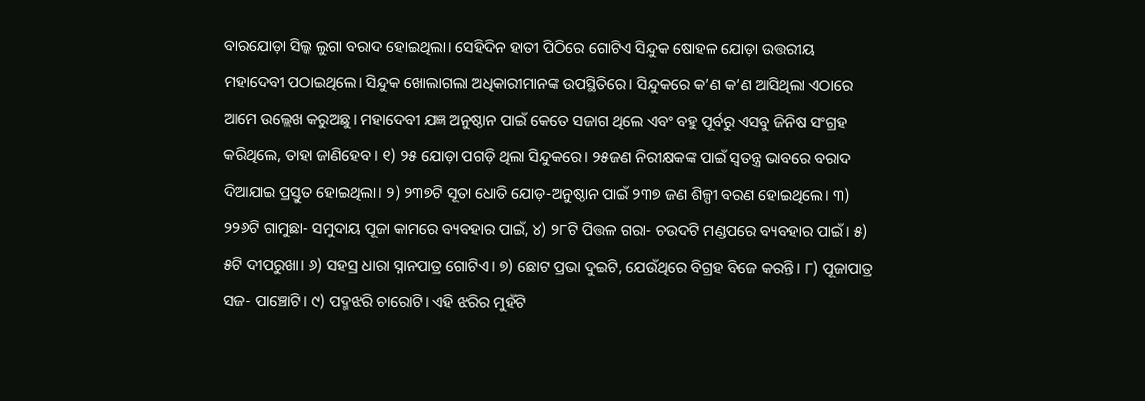ବାରଯୋଡ଼ା ସିଲ୍କ ଲୁଗା ବରାଦ ହୋଇଥିଲା। ସେହିଦିନ ହାତୀ ପିଠିରେ ଗୋଟିଏ ସିନ୍ଦୁକ ଷୋହଳ ଯୋଡ଼ା ଉତ୍ତରୀୟ ମହାଦେବୀ ପଠାଇଥିଲେ। ସିନ୍ଦୁକ ଖୋଲାଗଲା ଅଧିକାରୀମାନଙ୍କ ଉପସ୍ଥିତିରେ। ସିନ୍ଦୁକରେ କ’ଣ କ’ଣ ଆସିଥିଲା ଏଠାରେ ଆମେ ଉଲ୍ଲେଖ କରୁଅଛୁ। ମହାଦେବୀ ଯଜ୍ଞ ଅନୁଷ୍ଠାନ ପାଇଁ କେତେ ସଜାଗ ଥିଲେ ଏବଂ ବହୁ ପୂର୍ବରୁ ଏସବୁ ଜିନିଷ ସଂଗ୍ରହ କରିଥିଲେ, ତାହା ଜାଣିହେବ। ୧) ୨୫ ଯୋଡ଼ା ପଗଡ଼ି ଥିଲା ସିନ୍ଦୁକରେ। ୨୫ଜଣ ନିରୀକ୍ଷକଙ୍କ ପାଇଁ ସ୍ବତନ୍ତ୍ର ଭାବରେ ବରାଦ ଦିଆଯାଇ ପ୍ରସ୍ତୁତ ହୋଇଥିଲା। ୨) ୨୩୭ଟି ସୂତା ଧୋତି ଯୋଡ଼-ଅନୁଷ୍ଠାନ ପାଇଁ ୨୩୭ ଜଣ ଶିଳ୍ପୀ ବରଣ ହୋଇଥିଲେ। ୩) ୨୨୬ଟି ଗାମୁଛା- ସମୁଦାୟ ପୂଜା କାମରେ ବ୍ୟବହାର ପାଇଁ, ୪) ୨୮ଟି ପିତ୍ତଳ ଗରା- ଚଉଦଟି ମଣ୍ଡପରେ ବ୍ୟବହାର ପାଇଁ। ୫) ୫ଟି ଦୀପରୁଖା। ୬) ସହସ୍ର ଧାରା ସ୍ନାନପାତ୍ର ଗୋଟିଏ। ୭) ଛୋଟ ପ୍ରଭା ଦୁଇଟି, ଯେଉଁଥିରେ ବିଗ୍ରହ ବିଜେ କରନ୍ତି। ୮) ପୂଜାପାତ୍ର ସଜ- ପାଞ୍ଚୋଟି। ୯) ପଦ୍ମଝରି ଚାରୋଟି। ଏହି ଝରିର ମୁହଁଟି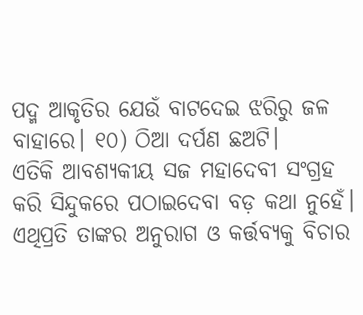ପଦ୍ମ ଆକୃତିର ଯେଉଁ ବାଟଦେଇ ଝରିରୁ ଜଳ ବାହାରେ। ୧୦) ଠିଆ ଦର୍ପଣ ଛଅଟି।
ଏତିକି ଆବଶ୍ୟକୀୟ ସଜ ମହାଦେବୀ ସଂଗ୍ରହ କରି ସିନ୍ଦୁକରେ ପଠାଇଦେବା ବଡ଼ କଥା ନୁହେଁ। ଏଥିପ୍ରତି ତାଙ୍କର ଅନୁରାଗ ଓ କର୍ତ୍ତବ୍ୟକୁ ବିଚାର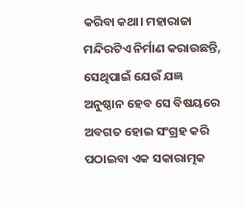କରିବା କଥା। ମହାରାଜା ମନ୍ଦିରଟିଏ ନିର୍ମାଣ କରାଉଛନ୍ତି, ସେଥିପାଇଁ ଯେଉଁ ଯଜ୍ଞ ଅନୁଷ୍ଠାନ ହେବ ସେ ବିଷୟରେ ଅବଗତ ହୋଇ ସଂଗ୍ରହ କରି ପଠାଇବା ଏକ ସକାରାତ୍ମକ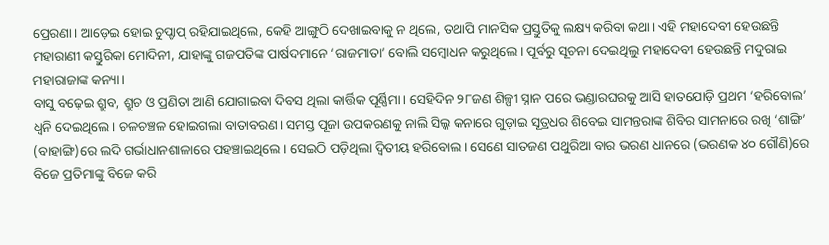ପ୍ରେରଣା। ଆଡ଼େଇ ହୋଇ ଚୁପ୍ଚାପ୍ ରହିଯାଇଥିଲେ, କେହି ଆଙ୍ଗୁଠି ଦେଖାଇବାକୁ ନ ଥିଲେ, ତଥାପି ମାନସିକ ପ୍ରସ୍ତୁତିକୁ ଲକ୍ଷ୍ୟ କରିବା କଥା। ଏହି ମହାଦେବୀ ହେଉଛନ୍ତି ମହାରାଣୀ କସ୍ତୁରିକା ମୋଦିନୀ, ଯାହାଙ୍କୁ ଗଜପତିଙ୍କ ପାର୍ଷଦମାନେ ‘ରାଜମାତା’ ବୋଲି ସମ୍ବୋଧନ କରୁଥିଲେ। ପୂର୍ବରୁ ସୂଚନା ଦେଇଥିଲୁ ମହାଦେବୀ ହେଉଛନ୍ତି ମଦୁରାଇ ମହାରାଜାଙ୍କ କନ୍ୟା।
ବାସୁ ବଢ଼େଇ ଶ୍ରୁବ, ଶ୍ରୁଚ ଓ ପ୍ରଣିତା ଆଣି ଯୋଗାଇବା ଦିବସ ଥିଲା କାର୍ତ୍ତିକ ପୂର୍ଣ୍ଣିମା। ସେହିଦିନ ୨୮ଜଣ ଶିଳ୍ପୀ ସ୍ନାନ ପରେ ଭଣ୍ଡାରଘରକୁ ଆସି ହାତଯୋଡ଼ି ପ୍ରଥମ ‘ହରିବୋଲ’ ଧ୍ୱନି ଦେଇଥିଲେ। ଚଳଚଞ୍ଚଳ ହୋଇଗଲା ବାତାବରଣ। ସମସ୍ତ ପୂଜା ଉପକରଣକୁ ନାଲି ସିଲ୍କ କନାରେ ଗୁଡ଼ାଇ ସୂତ୍ରଧର ଶିବେଇ ସାମନ୍ତରାଙ୍କ ଶିବିର ସାମନାରେ ରଖି ‘ଶାଙ୍ଗି’ (ବାହାଙ୍ଗି)ରେ ଲଦି ଗର୍ଭାଧାନଶାଳାରେ ପହଞ୍ଚାଇଥିଲେ। ସେଇଠି ପଡ଼ିଥିଲା ଦ୍ୱିତୀୟ ହରିବୋଲ। ସେଣେ ସାତଜଣ ପଥୁରିଆ ବାର ଭରଣ ଧାନରେ (ଭରଣକ ୪୦ ଗୌଣି)ରେ ବିଜେ ପ୍ରତିମାଙ୍କୁ ବିଜେ କରି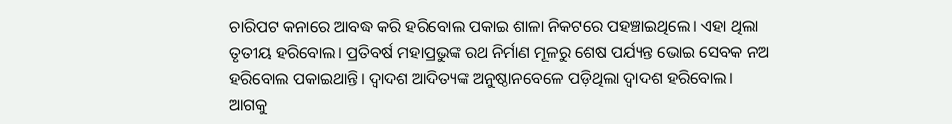ଚାରିପଟ କନାରେ ଆବଦ୍ଧ କରି ହରିବୋଲ ପକାଇ ଶାଳା ନିକଟରେ ପହଞ୍ଚାଇଥିଲେ। ଏହା ଥିଲା ତୃତୀୟ ହରିବୋଲ। ପ୍ରତିବର୍ଷ ମହାପ୍ରଭୁଙ୍କ ରଥ ନିର୍ମାଣ ମୂଳରୁ ଶେଷ ପର୍ଯ୍ୟନ୍ତ ଭୋଇ ସେବକ ନଅ ହରିବୋଲ ପକାଇଥାନ୍ତି। ଦ୍ୱାଦଶ ଆଦିତ୍ୟଙ୍କ ଅନୁଷ୍ଠାନବେଳେ ପଡ଼ିଥିଲା ଦ୍ୱାଦଶ ହରିବୋଲ। ଆଗକୁ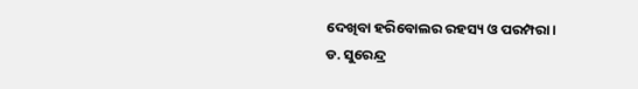ଦେଖିବା ହରିବୋଲର ରହସ୍ୟ ଓ ପରମ୍ପରା।
ଡ. ସୁରେନ୍ଦ୍ର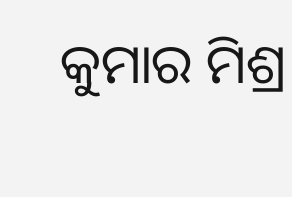କୁମାର ମିଶ୍ର